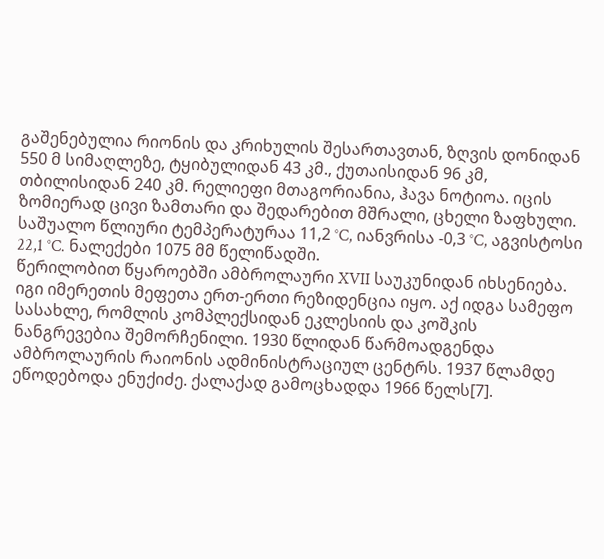გაშენებულია რიონის და კრიხულის შესართავთან, ზღვის დონიდან 550 მ სიმაღლეზე, ტყიბულიდან 43 კმ., ქუთაისიდან 96 კმ, თბილისიდან 240 კმ. რელიეფი მთაგორიანია, ჰავა ნოტიოა. იცის ზომიერად ცივი ზამთარი და შედარებით მშრალი, ცხელი ზაფხული. საშუალო წლიური ტემპერატურაა 11,2 °C, იანვრისა -0,3 °C, აგვისტოსი 22,1 °C. ნალექები 1075 მმ წელიწადში.
წერილობით წყაროებში ამბროლაური XVII საუკუნიდან იხსენიება. იგი იმერეთის მეფეთა ერთ-ერთი რეზიდენცია იყო. აქ იდგა სამეფო სასახლე, რომლის კომპლექსიდან ეკლესიის და კოშკის ნანგრევებია შემორჩენილი. 1930 წლიდან წარმოადგენდა ამბროლაურის რაიონის ადმინისტრაციულ ცენტრს. 1937 წლამდე ეწოდებოდა ენუქიძე. ქალაქად გამოცხადდა 1966 წელს[7].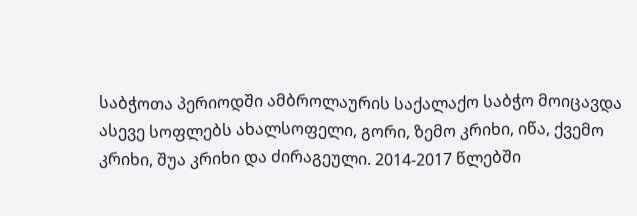საბჭოთა პერიოდში ამბროლაურის საქალაქო საბჭო მოიცავდა ასევე სოფლებს ახალსოფელი, გორი, ზემო კრიხი, იწა, ქვემო კრიხი, შუა კრიხი და ძირაგეული. 2014-2017 წლებში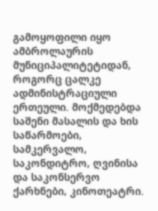გამოყოფილი იყო ამბროლაურის მუნიციპალიტეტიდან, როგორც ცალკე ადმინისტრაციული ერთეული. მოქმედებდა საშენი მასალის და ხის საწარმოები, სამკერვალო, საკონდიტრო, ღვინისა და საკონსერვო ქარხნები, კინოთეატრი.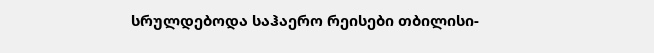სრულდებოდა საჰაერო რეისები თბილისი-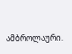ამბროლაური.